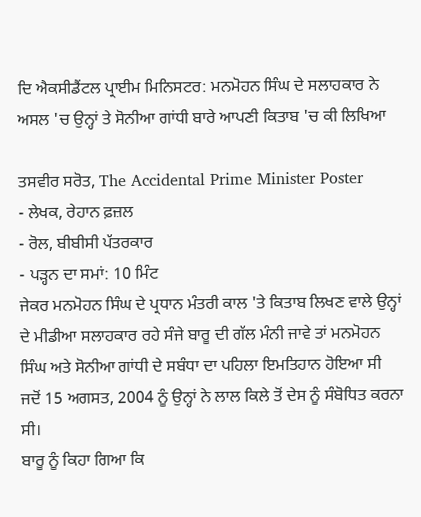ਦਿ ਐਕਸੀਡੈਂਟਲ ਪ੍ਰਾਈਮ ਮਿਨਿਸਟਰ: ਮਨਮੋਹਨ ਸਿੰਘ ਦੇ ਸਲਾਹਕਾਰ ਨੇ ਅਸਲ 'ਚ ਉਨ੍ਹਾਂ ਤੇ ਸੋਨੀਆ ਗਾਂਧੀ ਬਾਰੇ ਆਪਣੀ ਕਿਤਾਬ 'ਚ ਕੀ ਲਿਖਿਆ

ਤਸਵੀਰ ਸਰੋਤ, The Accidental Prime Minister Poster
- ਲੇਖਕ, ਰੇਹਾਨ ਫ਼ਜ਼ਲ
- ਰੋਲ, ਬੀਬੀਸੀ ਪੱਤਰਕਾਰ
- ਪੜ੍ਹਨ ਦਾ ਸਮਾਂ: 10 ਮਿੰਟ
ਜੇਕਰ ਮਨਮੋਹਨ ਸਿੰਘ ਦੇ ਪ੍ਰਧਾਨ ਮੰਤਰੀ ਕਾਲ 'ਤੇ ਕਿਤਾਬ ਲਿਖਣ ਵਾਲੇ ਉਨ੍ਹਾਂ ਦੇ ਮੀਡੀਆ ਸਲਾਹਕਾਰ ਰਹੇ ਸੰਜੇ ਬਾਰੂ ਦੀ ਗੱਲ ਮੰਨੀ ਜਾਵੇ ਤਾਂ ਮਨਮੋਹਨ ਸਿੰਘ ਅਤੇ ਸੋਨੀਆ ਗਾਂਧੀ ਦੇ ਸਬੰਧਾ ਦਾ ਪਹਿਲਾ ਇਮਤਿਹਾਨ ਹੋਇਆ ਸੀ ਜਦੋਂ 15 ਅਗਸਤ, 2004 ਨੂੰ ਉਨ੍ਹਾਂ ਨੇ ਲਾਲ ਕਿਲੇ ਤੋਂ ਦੇਸ ਨੂੰ ਸੰਬੋਧਿਤ ਕਰਨਾ ਸੀ।
ਬਾਰੂ ਨੂੰ ਕਿਹਾ ਗਿਆ ਕਿ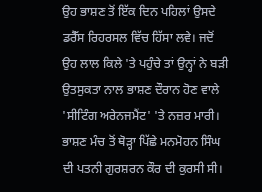ਉਹ ਭਾਸ਼ਣ ਤੋਂ ਇੱਕ ਦਿਨ ਪਹਿਲਾਂ ਉਸਦੇ ਡਰੈੱਸ ਰਿਹਰਸਲ ਵਿੱਚ ਹਿੱਸਾ ਲਵੇ। ਜਦੋਂ ਉਹ ਲਾਲ ਕਿਲੇ 'ਤੇ ਪਹੁੰਚੇ ਤਾਂ ਉਨ੍ਹਾਂ ਨੇ ਬੜੀ ਉਤਸੁਕਤਾ ਨਾਲ ਭਾਸ਼ਣ ਦੌਰਾਨ ਹੋਣ ਵਾਲੇ 'ਸੀਟਿੰਗ ਅਰੇਨਜਮੈਂਟ' 'ਤੇ ਨਜ਼ਰ ਮਾਰੀ।
ਭਾਸ਼ਣ ਮੰਚ ਤੋਂ ਥੋੜ੍ਹਾ ਪਿੱਛੇ ਮਨਮੋਹਨ ਸਿੰਘ ਦੀ ਪਤਨੀ ਗੁਰਸ਼ਰਨ ਕੌਰ ਦੀ ਕੁਰਸੀ ਸੀ।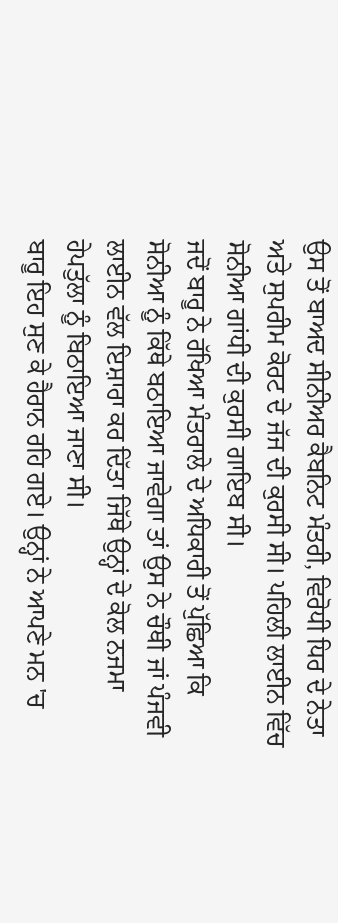ਉਸ ਤੋਂ ਬਾਅਦ ਸੀਨੀਅਰ ਕੈਬਨਿਟ ਮੰਤਰੀ, ਵਿਰੋਧੀ ਧਿਰ ਦੇ ਨੇਤਾ ਅਤੇ ਸੁਪਰੀਮ ਕੋਰਟ ਦੇ ਜੱਜ ਦੀ ਕੁਰਸੀ ਸੀ। ਪਹਿਲੀ ਲਾਈਨ ਵਿੱਚ ਸੋਨੀਆ ਗਾਂਧੀ ਦੀ ਕੁਰਸੀ ਗਾਇਬ ਸੀ।
ਜਦੋਂ ਬਾਰੂ ਨੇ ਰੱਖਿਆ ਮੰਤਰਾਲੇ ਦੇ ਅਧਿਕਾਰੀ ਤੋਂ ਪੁੱਛਿਆ ਕਿ ਸੋਨੀਆ ਨੂੰ ਕਿੱਥੇ ਬਠਾਇਆ ਜਾਵੇਗਾ ਤਾਂ ਉਸ ਨੇ ਚੌਥੀ ਜਾਂ ਪੰਜਵੀ ਲਾਈਨ ਵੱਲ ਇਸ਼ਾਰਾ ਕਰ ਦਿੱਤਾ ਜਿੱਥੇ ਉਨ੍ਹਾਂ ਦੇ ਕੋਲ ਨਜਮਾ ਹੇਪਤੁੱਲਾ ਨੂੰ ਬਿਠਾਇਆ ਜਾਣਾ ਸੀ।
ਬਾਰੂ ਇਹ ਸੁਣ ਕੇ ਹੈਰਾਨ ਰਹਿ ਗਏ। ਉਨ੍ਹਾਂ ਨੇ ਆਪਣੇ ਮਨ 'ਚ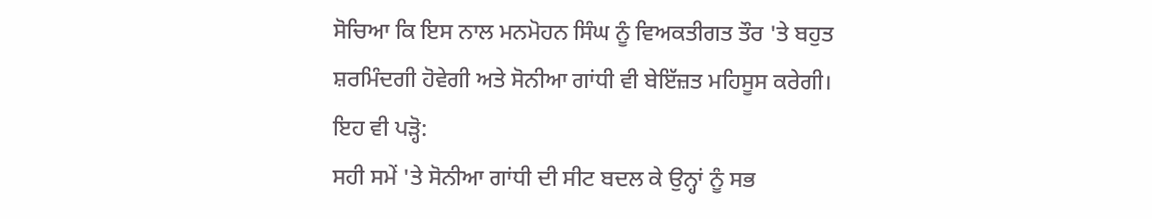ਸੋਚਿਆ ਕਿ ਇਸ ਨਾਲ ਮਨਮੋਹਨ ਸਿੰਘ ਨੂੰ ਵਿਅਕਤੀਗਤ ਤੌਰ 'ਤੇ ਬਹੁਤ ਸ਼ਰਮਿੰਦਗੀ ਹੋਵੇਗੀ ਅਤੇ ਸੋਨੀਆ ਗਾਂਧੀ ਵੀ ਬੇਇੱਜ਼ਤ ਮਹਿਸੂਸ ਕਰੇਗੀ।
ਇਹ ਵੀ ਪੜ੍ਹੋ:
ਸਹੀ ਸਮੇਂ 'ਤੇ ਸੋਨੀਆ ਗਾਂਧੀ ਦੀ ਸੀਟ ਬਦਲ ਕੇ ਉਨ੍ਹਾਂ ਨੂੰ ਸਭ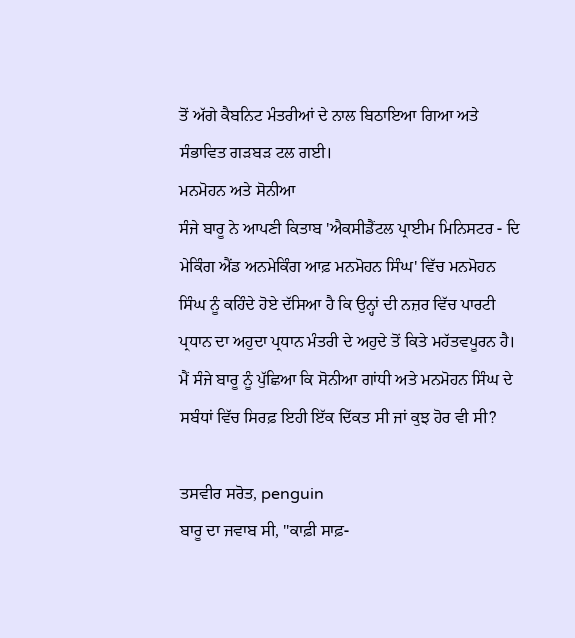ਤੋਂ ਅੱਗੇ ਕੈਬਨਿਟ ਮੰਤਰੀਆਂ ਦੇ ਨਾਲ ਬਿਠਾਇਆ ਗਿਆ ਅਤੇ ਸੰਭਾਵਿਤ ਗੜਬੜ ਟਲ ਗਈ।
ਮਨਮੋਹਨ ਅਤੇ ਸੋਨੀਆ
ਸੰਜੇ ਬਾਰੂ ਨੇ ਆਪਣੀ ਕਿਤਾਬ 'ਐਕਸੀਡੈਂਟਲ ਪ੍ਰਾਈਮ ਮਿਨਿਸਟਰ - ਦਿ ਮੇਕਿੰਗ ਐਂਡ ਅਨਮੇਕਿੰਗ ਆਫ਼ ਮਨਮੋਹਨ ਸਿੰਘ' ਵਿੱਚ ਮਨਮੋਹਨ ਸਿੰਘ ਨੂੰ ਕਹਿੰਦੇ ਹੋਏ ਦੱਸਿਆ ਹੈ ਕਿ ਉਨ੍ਹਾਂ ਦੀ ਨਜ਼ਰ ਵਿੱਚ ਪਾਰਟੀ ਪ੍ਰਧਾਨ ਦਾ ਅਹੁਦਾ ਪ੍ਰਧਾਨ ਮੰਤਰੀ ਦੇ ਅਹੁਦੇ ਤੋਂ ਕਿਤੇ ਮਹੱਤਵਪੂਰਨ ਹੈ।
ਮੈਂ ਸੰਜੇ ਬਾਰੂ ਨੂੰ ਪੁੱਛਿਆ ਕਿ ਸੋਨੀਆ ਗਾਂਧੀ ਅਤੇ ਮਨਮੋਹਨ ਸਿੰਘ ਦੇ ਸਬੰਧਾਂ ਵਿੱਚ ਸਿਰਫ਼ ਇਹੀ ਇੱਕ ਦਿੱਕਤ ਸੀ ਜਾਂ ਕੁਝ ਹੋਰ ਵੀ ਸੀ?

ਤਸਵੀਰ ਸਰੋਤ, penguin
ਬਾਰੂ ਦਾ ਜਵਾਬ ਸੀ, "ਕਾਫ਼ੀ ਸਾਫ਼-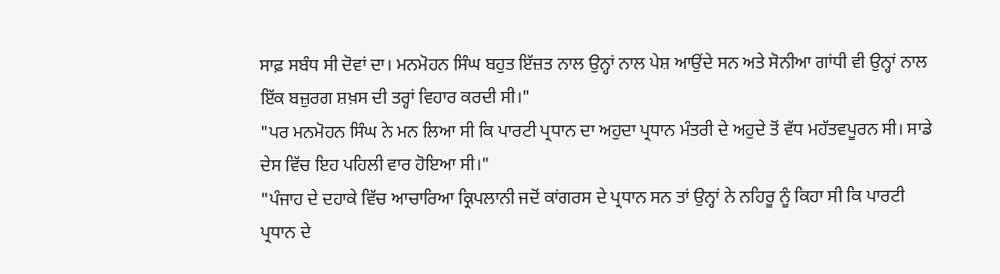ਸਾਫ਼ ਸਬੰਧ ਸੀ ਦੋਵਾਂ ਦਾ। ਮਨਮੋਹਨ ਸਿੰਘ ਬਹੁਤ ਇੱਜ਼ਤ ਨਾਲ ਉਨ੍ਹਾਂ ਨਾਲ ਪੇਸ਼ ਆਉਂਦੇ ਸਨ ਅਤੇ ਸੋਨੀਆ ਗਾਂਧੀ ਵੀ ਉਨ੍ਹਾਂ ਨਾਲ ਇੱਕ ਬਜ਼ੁਰਗ ਸ਼ਖ਼ਸ ਦੀ ਤਰ੍ਹਾਂ ਵਿਹਾਰ ਕਰਦੀ ਸੀ।"
"ਪਰ ਮਨਮੋਹਨ ਸਿੰਘ ਨੇ ਮਨ ਲਿਆ ਸੀ ਕਿ ਪਾਰਟੀ ਪ੍ਰਧਾਨ ਦਾ ਅਹੁਦਾ ਪ੍ਰਧਾਨ ਮੰਤਰੀ ਦੇ ਅਹੁਦੇ ਤੋਂ ਵੱਧ ਮਹੱਤਵਪੂਰਨ ਸੀ। ਸਾਡੇ ਦੇਸ ਵਿੱਚ ਇਹ ਪਹਿਲੀ ਵਾਰ ਹੋਇਆ ਸੀ।"
"ਪੰਜਾਹ ਦੇ ਦਹਾਕੇ ਵਿੱਚ ਆਚਾਰਿਆ ਕ੍ਰਿਪਲਾਨੀ ਜਦੋਂ ਕਾਂਗਰਸ ਦੇ ਪ੍ਰਧਾਨ ਸਨ ਤਾਂ ਉਨ੍ਹਾਂ ਨੇ ਨਹਿਰੂ ਨੂੰ ਕਿਹਾ ਸੀ ਕਿ ਪਾਰਟੀ ਪ੍ਰਧਾਨ ਦੇ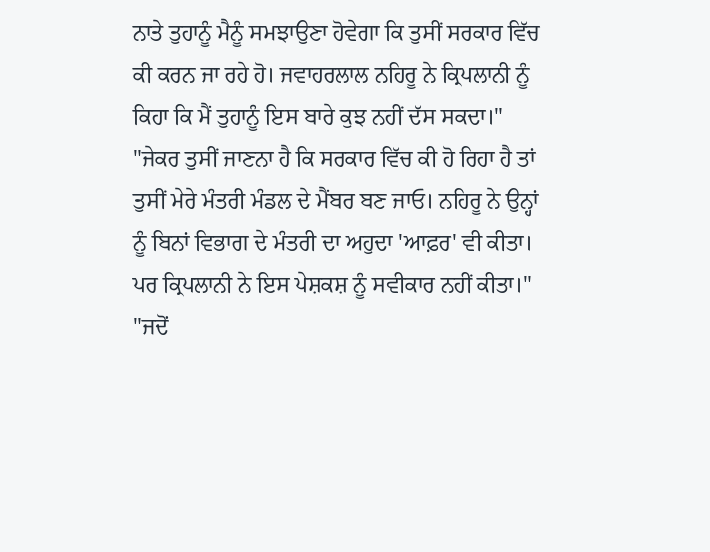ਨਾਤੇ ਤੁਹਾਨੂੰ ਮੈਨੂੰ ਸਮਝਾਉਣਾ ਹੋਵੇਗਾ ਕਿ ਤੁਸੀਂ ਸਰਕਾਰ ਵਿੱਚ ਕੀ ਕਰਨ ਜਾ ਰਹੇ ਹੋ। ਜਵਾਹਰਲਾਲ ਨਹਿਰੂ ਨੇ ਕ੍ਰਿਪਲਾਨੀ ਨੂੰ ਕਿਹਾ ਕਿ ਮੈਂ ਤੁਹਾਨੂੰ ਇਸ ਬਾਰੇ ਕੁਝ ਨਹੀਂ ਦੱਸ ਸਕਦਾ।"
"ਜੇਕਰ ਤੁਸੀਂ ਜਾਣਨਾ ਹੈ ਕਿ ਸਰਕਾਰ ਵਿੱਚ ਕੀ ਹੋ ਰਿਹਾ ਹੈ ਤਾਂ ਤੁਸੀਂ ਮੇਰੇ ਮੰਤਰੀ ਮੰਡਲ ਦੇ ਮੈਂਬਰ ਬਣ ਜਾਓ। ਨਹਿਰੂ ਨੇ ਉਨ੍ਹਾਂ ਨੂੰ ਬਿਨਾਂ ਵਿਭਾਗ ਦੇ ਮੰਤਰੀ ਦਾ ਅਹੁਦਾ 'ਆਫ਼ਰ' ਵੀ ਕੀਤਾ। ਪਰ ਕ੍ਰਿਪਲਾਨੀ ਨੇ ਇਸ ਪੇਸ਼ਕਸ਼ ਨੂੰ ਸਵੀਕਾਰ ਨਹੀਂ ਕੀਤਾ।"
"ਜਦੋਂ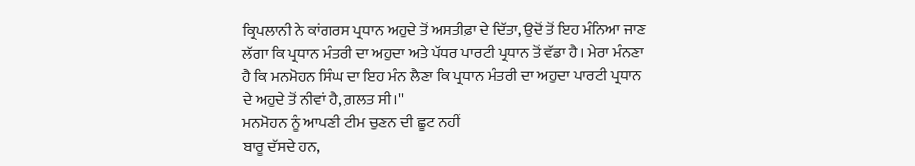ਕ੍ਰਿਪਲਾਨੀ ਨੇ ਕਾਂਗਰਸ ਪ੍ਰਧਾਨ ਅਹੁਦੇ ਤੋਂ ਅਸਤੀਫ਼ਾ ਦੇ ਦਿੱਤਾ, ਉਦੋਂ ਤੋਂ ਇਹ ਮੰਨਿਆ ਜਾਣ ਲੱਗਾ ਕਿ ਪ੍ਰਧਾਨ ਮੰਤਰੀ ਦਾ ਅਹੁਦਾ ਅਤੇ ਪੱਧਰ ਪਾਰਟੀ ਪ੍ਰਧਾਨ ਤੋਂ ਵੱਡਾ ਹੈ। ਮੇਰਾ ਮੰਨਣਾ ਹੈ ਕਿ ਮਨਮੋਹਨ ਸਿੰਘ ਦਾ ਇਹ ਮੰਨ ਲੈਣਾ ਕਿ ਪ੍ਰਧਾਨ ਮੰਤਰੀ ਦਾ ਅਹੁਦਾ ਪਾਰਟੀ ਪ੍ਰਧਾਨ ਦੇ ਅਹੁਦੇ ਤੋਂ ਨੀਵਾਂ ਹੈ, ਗ਼ਲਤ ਸੀ।''
ਮਨਮੋਹਨ ਨੂੰ ਆਪਣੀ ਟੀਮ ਚੁਣਨ ਦੀ ਛੂਟ ਨਹੀਂ
ਬਾਰੂ ਦੱਸਦੇ ਹਨ,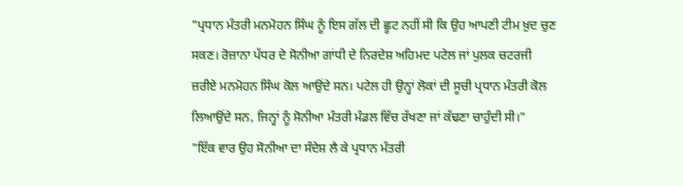"ਪ੍ਰਧਾਨ ਮੰਤਰੀ ਮਨਮੋਹਨ ਸਿੰਘ ਨੂੰ ਇਸ ਗੱਲ ਦੀ ਛੂਟ ਨਹੀਂ ਸੀ ਕਿ ਉਹ ਆਪਣੀ ਟੀਮ ਖ਼ੁਦ ਚੁਣ ਸਕਣ। ਰੋਜ਼ਾਨਾ ਪੱਧਰ ਦੇ ਸੋਨੀਆ ਗਾਂਧੀ ਦੇ ਨਿਰਦੇਸ਼ ਅਹਿਮਦ ਪਟੇਲ ਜਾਂ ਪੁਲਕ ਚਟਰਜੀ ਜ਼ਰੀਏ ਮਨਮੋਹਨ ਸਿੰਘ ਕੋਲ ਆਉਂਦੇ ਸਨ। ਪਟੇਲ ਹੀ ਉਨ੍ਹਾਂ ਲੋਕਾਂ ਦੀ ਸੂਚੀ ਪ੍ਰਧਾਨ ਮੰਤਰੀ ਕੋਲ ਲਿਆਉਂਦੇ ਸਨ, ਜਿਨ੍ਹਾਂ ਨੂੰ ਸੋਨੀਆ ਮੰਤਰੀ ਮੰਡਲ ਵਿੱਚ ਰੱਖਣਾ ਜਾਂ ਕੱਢਣਾ ਚਾਹੁੰਦੀ ਸੀ।"
"ਇੱਕ ਵਾਰ ਉਹ ਸੋਨੀਆ ਦਾ ਸੰਦੇਸ਼ ਲੈ ਕੇ ਪ੍ਰਧਾਨ ਮੰਤਰੀ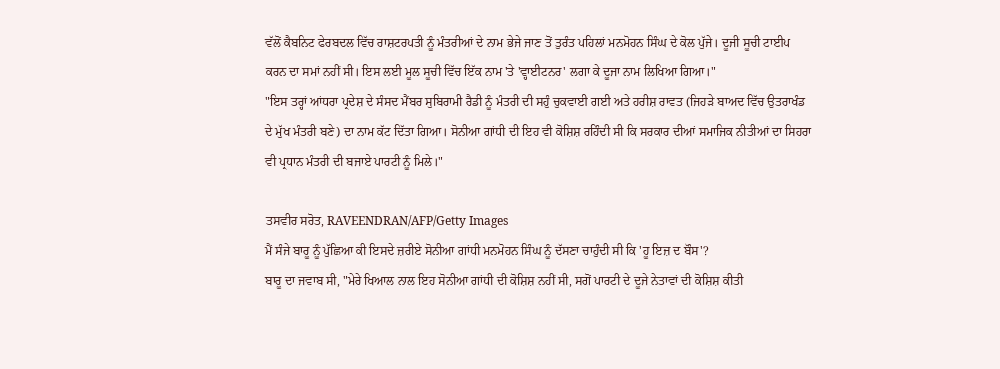ਵੱਲੋਂ ਕੈਬਨਿਟ ਫੇਰਬਦਲ ਵਿੱਚ ਰਾਸ਼ਟਰਪਤੀ ਨੂੰ ਮੰਤਰੀਆਂ ਦੇ ਨਾਮ ਭੇਜੇ ਜਾਣ ਤੋਂ ਤੁਰੰਤ ਪਹਿਲਾਂ ਮਨਮੋਹਨ ਸਿੰਘ ਦੇ ਕੋਲ ਪੁੱਜੇ। ਦੂਜੀ ਸੂਚੀ ਟਾਈਪ ਕਰਨ ਦਾ ਸਮਾਂ ਨਹੀਂ ਸੀ। ਇਸ ਲਈ ਮੂਲ ਸੂਚੀ ਵਿੱਚ ਇੱਕ ਨਾਮ 'ਤੇ 'ਵ੍ਹਾਈਟਨਰ' ਲਗਾ ਕੇ ਦੂਜਾ ਨਾਮ ਲਿਖਿਆ ਗਿਆ।"
"ਇਸ ਤਰ੍ਹਾਂ ਆਂਧਰਾ ਪ੍ਰਦੇਸ਼ ਦੇ ਸੰਸਦ ਮੈਂਬਰ ਸੁਬਿਰਾਮੀ ਰੈਡੀ ਨੂੰ ਮੰਤਰੀ ਦੀ ਸਹੁੰ ਚੁਕਵਾਈ ਗਈ ਅਤੇ ਹਰੀਸ਼ ਰਾਵਤ (ਜਿਹੜੇ ਬਾਅਦ ਵਿੱਚ ਉਤਰਾਖੰਡ ਦੇ ਮੁੱਖ ਮੰਤਰੀ ਬਣੇ) ਦਾ ਨਾਮ ਕੱਟ ਦਿੱਤਾ ਗਿਆ। ਸੋਨੀਆ ਗਾਂਧੀ ਦੀ ਇਹ ਵੀ ਕੋਸ਼ਿਸ਼ ਰਹਿੰਦੀ ਸੀ ਕਿ ਸਰਕਾਰ ਦੀਆਂ ਸਮਾਜਿਕ ਨੀਤੀਆਂ ਦਾ ਸਿਹਰਾ ਵੀ ਪ੍ਰਧਾਨ ਮੰਤਰੀ ਦੀ ਬਜਾਏ ਪਾਰਟੀ ਨੂੰ ਮਿਲੇ।"

ਤਸਵੀਰ ਸਰੋਤ, RAVEENDRAN/AFP/Getty Images
ਮੈਂ ਸੰਜੇ ਬਾਰੂ ਨੂੰ ਪੁੱਛਿਆ ਕੀ ਇਸਦੇ ਜ਼ਰੀਏ ਸੋਨੀਆ ਗਾਂਧੀ ਮਨਮੋਹਨ ਸਿੰਘ ਨੂੰ ਦੱਸਣਾ ਚਾਹੁੰਦੀ ਸੀ ਕਿ 'ਹੂ ਇਜ਼ ਦ ਬੌਸ'?
ਬਾਰੂ ਦਾ ਜਵਾਬ ਸੀ, "ਮੇਰੇ ਖਿਆਲ ਨਾਲ ਇਹ ਸੋਨੀਆ ਗਾਂਧੀ ਦੀ ਕੋਸ਼ਿਸ਼ ਨਹੀਂ ਸੀ, ਸਗੋਂ ਪਾਰਟੀ ਦੇ ਦੂਜੇ ਨੇਤਾਵਾਂ ਦੀ ਕੋਸ਼ਿਸ਼ ਕੀਤੀ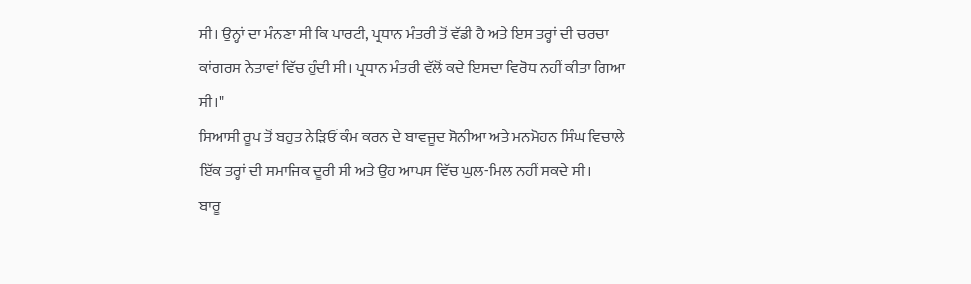ਸੀ। ਉਨ੍ਹਾਂ ਦਾ ਮੰਨਣਾ ਸੀ ਕਿ ਪਾਰਟੀ, ਪ੍ਰਧਾਨ ਮੰਤਰੀ ਤੋਂ ਵੱਡੀ ਹੈ ਅਤੇ ਇਸ ਤਰ੍ਹਾਂ ਦੀ ਚਰਚਾ ਕਾਂਗਰਸ ਨੇਤਾਵਾਂ ਵਿੱਚ ਹੁੰਦੀ ਸੀ। ਪ੍ਰਧਾਨ ਮੰਤਰੀ ਵੱਲੋਂ ਕਦੇ ਇਸਦਾ ਵਿਰੋਧ ਨਹੀਂ ਕੀਤਾ ਗਿਆ ਸੀ।"
ਸਿਆਸੀ ਰੂਪ ਤੋਂ ਬਹੁਤ ਨੇੜਿਓਂ ਕੰਮ ਕਰਨ ਦੇ ਬਾਵਜੂਦ ਸੋਨੀਆ ਅਤੇ ਮਨਮੋਹਨ ਸਿੰਘ ਵਿਚਾਲੇ ਇੱਕ ਤਰ੍ਹਾਂ ਦੀ ਸਮਾਜਿਕ ਦੂਰੀ ਸੀ ਅਤੇ ਉਹ ਆਪਸ ਵਿੱਚ ਘੁਲ-ਮਿਲ ਨਹੀਂ ਸਕਦੇ ਸੀ।
ਬਾਰੂ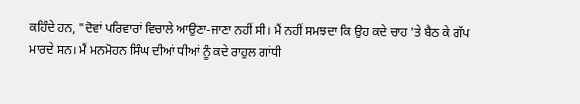ਕਹਿੰਦੇ ਹਨ, "ਦੋਵਾਂ ਪਰਿਵਾਰਾਂ ਵਿਚਾਲੇ ਆਉਣਾ-ਜਾਣਾ ਨਹੀਂ ਸੀ। ਮੈਂ ਨਹੀਂ ਸਮਝਦਾ ਕਿ ਉਹ ਕਦੇ ਚਾਹ 'ਤੇ ਬੈਠ ਕੇ ਗੱਪ ਮਾਰਦੇ ਸਨ। ਮੈਂ ਮਨਮੋਹਨ ਸਿੰਘ ਦੀਆਂ ਧੀਆਂ ਨੂੰ ਕਦੇ ਰਾਹੁਲ ਗਾਂਧੀ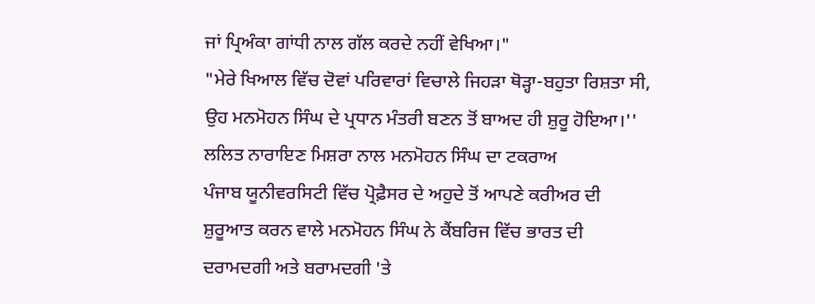ਜਾਂ ਪ੍ਰਿਅੰਕਾ ਗਾਂਧੀ ਨਾਲ ਗੱਲ ਕਰਦੇ ਨਹੀਂ ਵੇਖਿਆ।"
"ਮੇਰੇ ਖਿਆਲ ਵਿੱਚ ਦੋਵਾਂ ਪਰਿਵਾਰਾਂ ਵਿਚਾਲੇ ਜਿਹੜਾ ਥੋੜ੍ਹਾ-ਬਹੁਤਾ ਰਿਸ਼ਤਾ ਸੀ, ਉਹ ਮਨਮੋਹਨ ਸਿੰਘ ਦੇ ਪ੍ਰਧਾਨ ਮੰਤਰੀ ਬਣਨ ਤੋਂ ਬਾਅਦ ਹੀ ਸ਼ੁਰੂ ਹੋਇਆ।''
ਲਲਿਤ ਨਾਰਾਇਣ ਮਿਸ਼ਰਾ ਨਾਲ ਮਨਮੋਹਨ ਸਿੰਘ ਦਾ ਟਕਰਾਅ
ਪੰਜਾਬ ਯੂਨੀਵਰਸਿਟੀ ਵਿੱਚ ਪ੍ਰੋਫ਼ੈਸਰ ਦੇ ਅਹੁਦੇ ਤੋਂ ਆਪਣੇ ਕਰੀਅਰ ਦੀ ਸ਼ੁਰੂਆਤ ਕਰਨ ਵਾਲੇ ਮਨਮੋਹਨ ਸਿੰਘ ਨੇ ਕੈਂਬਰਿਜ ਵਿੱਚ ਭਾਰਤ ਦੀ ਦਰਾਮਦਗੀ ਅਤੇ ਬਰਾਮਦਗੀ 'ਤੇ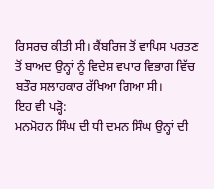ਰਿਸਰਚ ਕੀਤੀ ਸੀ। ਕੈਂਬਰਿਜ ਤੋਂ ਵਾਪਿਸ ਪਰਤਣ ਤੋਂ ਬਾਅਦ ਉਨ੍ਹਾਂ ਨੂੰ ਵਿਦੇਸ਼ ਵਪਾਰ ਵਿਭਾਗ ਵਿੱਚ ਬਤੌਰ ਸਲਾਹਕਾਰ ਰੱਖਿਆ ਗਿਆ ਸੀ।
ਇਹ ਵੀ ਪੜ੍ਹੋ:
ਮਨਮੋਹਨ ਸਿੰਘ ਦੀ ਧੀ ਦਮਨ ਸਿੰਘ ਉਨ੍ਹਾਂ ਦੀ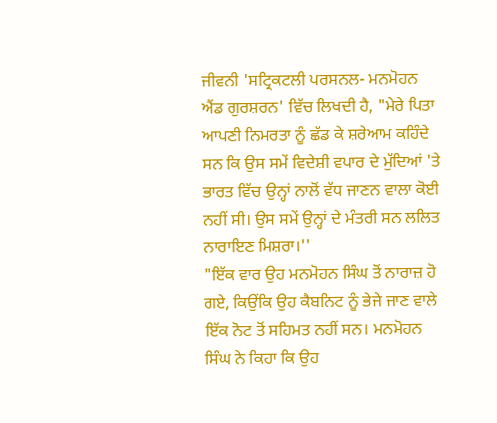ਜੀਵਨੀ 'ਸਟ੍ਰਿਕਟਲੀ ਪਰਸਨਲ- ਮਨਮੋਹਨ ਐਂਡ ਗੁਰਸ਼ਰਨ' ਵਿੱਚ ਲਿਖਦੀ ਹੈ, "ਮੇਰੇ ਪਿਤਾ ਆਪਣੀ ਨਿਮਰਤਾ ਨੂੰ ਛੱਡ ਕੇ ਸ਼ਰੇਆਮ ਕਹਿੰਦੇ ਸਨ ਕਿ ਉਸ ਸਮੇਂ ਵਿਦੇਸ਼ੀ ਵਪਾਰ ਦੇ ਮੁੱਦਿਆਂ 'ਤੇ ਭਾਰਤ ਵਿੱਚ ਉਨ੍ਹਾਂ ਨਾਲੋਂ ਵੱਧ ਜਾਣਨ ਵਾਲਾ ਕੋਈ ਨਹੀਂ ਸੀ। ਉਸ ਸਮੇਂ ਉਨ੍ਹਾਂ ਦੇ ਮੰਤਰੀ ਸਨ ਲਲਿਤ ਨਾਰਾਇਣ ਮਿਸ਼ਰਾ।''
"ਇੱਕ ਵਾਰ ਉਹ ਮਨਮੋਹਨ ਸਿੰਘ ਤੋਂ ਨਾਰਾਜ਼ ਹੋ ਗਏ, ਕਿਉਂਕਿ ਉਹ ਕੈਬਨਿਟ ਨੂੰ ਭੇਜੇ ਜਾਣ ਵਾਲੇ ਇੱਕ ਨੋਟ ਤੋਂ ਸਹਿਮਤ ਨਹੀਂ ਸਨ। ਮਨਮੋਹਨ ਸਿੰਘ ਨੇ ਕਿਹਾ ਕਿ ਉਹ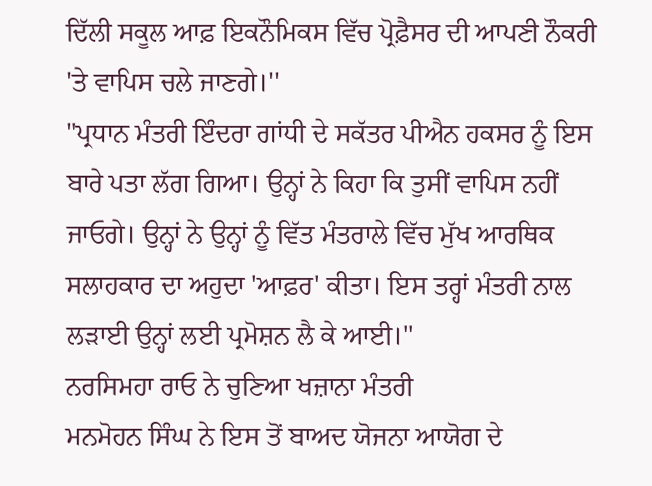ਦਿੱਲੀ ਸਕੂਲ ਆਫ਼ ਇਕਨੌਮਿਕਸ ਵਿੱਚ ਪ੍ਰੋਫ਼ੈਸਰ ਦੀ ਆਪਣੀ ਨੌਕਰੀ 'ਤੇ ਵਾਪਿਸ ਚਲੇ ਜਾਣਗੇ।''
"ਪ੍ਰਧਾਨ ਮੰਤਰੀ ਇੰਦਰਾ ਗਾਂਧੀ ਦੇ ਸਕੱਤਰ ਪੀਐਨ ਹਕਸਰ ਨੂੰ ਇਸ ਬਾਰੇ ਪਤਾ ਲੱਗ ਗਿਆ। ਉਨ੍ਹਾਂ ਨੇ ਕਿਹਾ ਕਿ ਤੁਸੀਂ ਵਾਪਿਸ ਨਹੀਂ ਜਾਓਗੇ। ਉਨ੍ਹਾਂ ਨੇ ਉਨ੍ਹਾਂ ਨੂੰ ਵਿੱਤ ਮੰਤਰਾਲੇ ਵਿੱਚ ਮੁੱਖ ਆਰਥਿਕ ਸਲਾਹਕਾਰ ਦਾ ਅਹੁਦਾ 'ਆਫ਼ਰ' ਕੀਤਾ। ਇਸ ਤਰ੍ਹਾਂ ਮੰਤਰੀ ਨਾਲ ਲੜਾਈ ਉਨ੍ਹਾਂ ਲਈ ਪ੍ਰਮੋਸ਼ਨ ਲੈ ਕੇ ਆਈ।''
ਨਰਸਿਮਹਾ ਰਾਓ ਨੇ ਚੁਣਿਆ ਖਜ਼ਾਨਾ ਮੰਤਰੀ
ਮਨਮੋਹਨ ਸਿੰਘ ਨੇ ਇਸ ਤੋਂ ਬਾਅਦ ਯੋਜਨਾ ਆਯੋਗ ਦੇ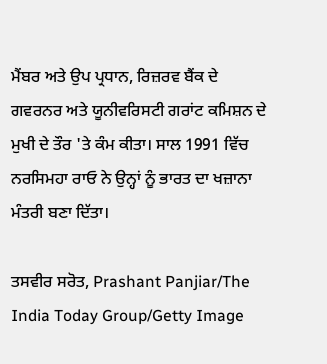ਮੈਂਬਰ ਅਤੇ ਉਪ ਪ੍ਰਧਾਨ, ਰਿਜ਼ਰਵ ਬੈਂਕ ਦੇ ਗਵਰਨਰ ਅਤੇ ਯੂਨੀਵਰਿਸਟੀ ਗਰਾਂਟ ਕਮਿਸ਼ਨ ਦੇ ਮੁਖੀ ਦੇ ਤੌਰ 'ਤੇ ਕੰਮ ਕੀਤਾ। ਸਾਲ 1991 ਵਿੱਚ ਨਰਸਿਮਹਾ ਰਾਓ ਨੇ ਉਨ੍ਹਾਂ ਨੂੰ ਭਾਰਤ ਦਾ ਖਜ਼ਾਨਾ ਮੰਤਰੀ ਬਣਾ ਦਿੱਤਾ।

ਤਸਵੀਰ ਸਰੋਤ, Prashant Panjiar/The India Today Group/Getty Image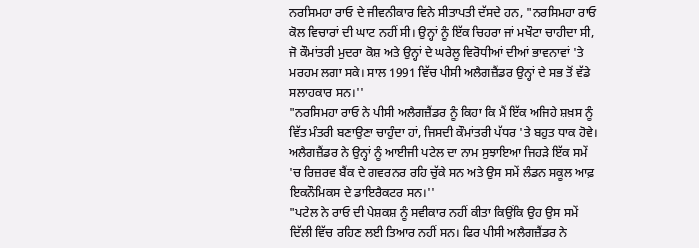ਨਰਸਿਮਹਾ ਰਾਓ ਦੇ ਜੀਵਨੀਕਾਰ ਵਿਨੇ ਸੀਤਾਪਤੀ ਦੱਸਦੇ ਹਨ, "ਨਰਸਿਮਹਾ ਰਾਓ ਕੋਲ ਵਿਚਾਰਾਂ ਦੀ ਘਾਟ ਨਹੀਂ ਸੀ। ਉਨ੍ਹਾਂ ਨੂੰ ਇੱਕ ਚਿਹਰਾ ਜਾਂ ਮਖੌਟਾ ਚਾਹੀਦਾ ਸੀ, ਜੋ ਕੌਮਾਂਤਰੀ ਮੁਦਰਾ ਕੋਸ਼ ਅਤੇ ਉਨ੍ਹਾਂ ਦੇ ਘਰੇਲੂ ਵਿਰੋਧੀਆਂ ਦੀਆਂ ਭਾਵਨਾਵਾਂ 'ਤੇ ਮਰਹਮ ਲਗਾ ਸਕੇ। ਸਾਲ 1991 ਵਿੱਚ ਪੀਸੀ ਅਲੈਗਜ਼ੈਂਡਰ ਉਨ੍ਹਾਂ ਦੇ ਸਭ ਤੋਂ ਵੱਡੇ ਸਲਾਹਕਾਰ ਸਨ।''
"ਨਰਸਿਮਹਾ ਰਾਓ ਨੇ ਪੀਸੀ ਅਲੈਗਜ਼ੈਂਡਰ ਨੂੰ ਕਿਹਾ ਕਿ ਮੈਂ ਇੱਕ ਅਜਿਹੇ ਸ਼ਖ਼ਸ ਨੂੰ ਵਿੱਤ ਮੰਤਰੀ ਬਣਾਉਣਾ ਚਾਹੁੰਦਾ ਹਾਂ, ਜਿਸਦੀ ਕੌਮਾਂਤਰੀ ਪੱਧਰ 'ਤੇ ਬਹੁਤ ਧਾਕ ਹੋਵੇ। ਅਲੈਗਜ਼ੈਂਡਰ ਨੇ ਉਨ੍ਹਾਂ ਨੂੰ ਆਈਜੀ ਪਟੇਲ ਦਾ ਨਾਮ ਸੁਝਾਇਆ ਜਿਹੜੇ ਇੱਕ ਸਮੇਂ 'ਚ ਰਿਜ਼ਰਵ ਬੈਂਕ ਦੇ ਗਵਰਨਰ ਰਹਿ ਚੁੱਕੇ ਸਨ ਅਤੇ ਉਸ ਸਮੇਂ ਲੰਡਨ ਸਕੂਲ ਆਫ਼ ਇਕਨੌਮਿਕਸ ਦੇ ਡਾਇਰੈਕਟਰ ਸਨ।''
"ਪਟੇਲ ਨੇ ਰਾਓ ਦੀ ਪੇਸ਼ਕਸ਼ ਨੂੰ ਸਵੀਕਾਰ ਨਹੀਂ ਕੀਤਾ ਕਿਉਂਕਿ ਉਹ ਉਸ ਸਮੇਂ ਦਿੱਲੀ ਵਿੱਚ ਰਹਿਣ ਲਈ ਤਿਆਰ ਨਹੀਂ ਸਨ। ਫਿਰ ਪੀਸੀ ਅਲੈਗਜ਼ੈਂਡਰ ਨੇ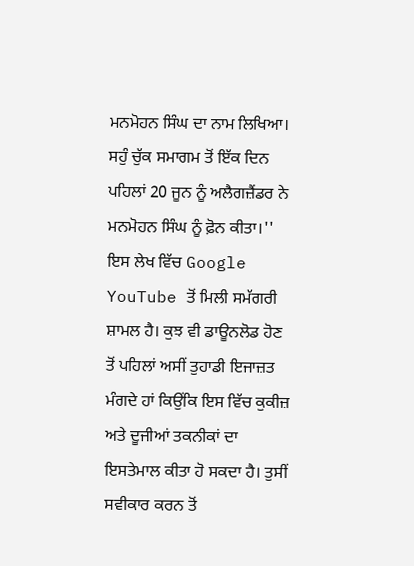ਮਨਮੋਹਨ ਸਿੰਘ ਦਾ ਨਾਮ ਲਿਖਿਆ। ਸਹੁੰ ਚੁੱਕ ਸਮਾਗਮ ਤੋਂ ਇੱਕ ਦਿਨ ਪਹਿਲਾਂ 20 ਜੂਨ ਨੂੰ ਅਲੈਗਜ਼ੈਂਡਰ ਨੇ ਮਨਮੋਹਨ ਸਿੰਘ ਨੂੰ ਫ਼ੋਨ ਕੀਤਾ।''
ਇਸ ਲੇਖ ਵਿੱਚ Google YouTube ਤੋਂ ਮਿਲੀ ਸਮੱਗਰੀ ਸ਼ਾਮਲ ਹੈ। ਕੁਝ ਵੀ ਡਾਊਨਲੋਡ ਹੋਣ ਤੋਂ ਪਹਿਲਾਂ ਅਸੀਂ ਤੁਹਾਡੀ ਇਜਾਜ਼ਤ ਮੰਗਦੇ ਹਾਂ ਕਿਉਂਕਿ ਇਸ ਵਿੱਚ ਕੁਕੀਜ਼ ਅਤੇ ਦੂਜੀਆਂ ਤਕਨੀਕਾਂ ਦਾ ਇਸਤੇਮਾਲ ਕੀਤਾ ਹੋ ਸਕਦਾ ਹੈ। ਤੁਸੀਂ ਸਵੀਕਾਰ ਕਰਨ ਤੋਂ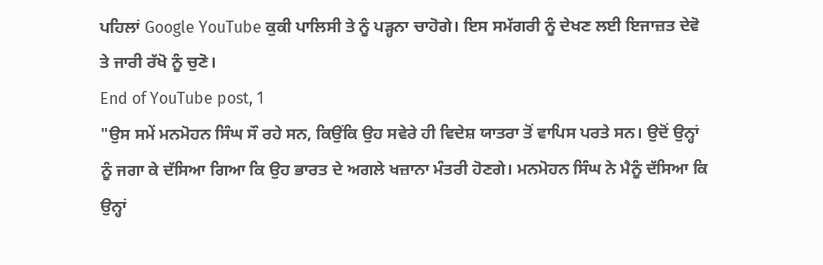ਪਹਿਲਾਂ Google YouTube ਕੁਕੀ ਪਾਲਿਸੀ ਤੇ ਨੂੰ ਪੜ੍ਹਨਾ ਚਾਹੋਗੇ। ਇਸ ਸਮੱਗਰੀ ਨੂੰ ਦੇਖਣ ਲਈ ਇਜਾਜ਼ਤ ਦੇਵੋ ਤੇ ਜਾਰੀ ਰੱਖੋ ਨੂੰ ਚੁਣੋ।
End of YouTube post, 1
"ਉਸ ਸਮੇਂ ਮਨਮੋਹਨ ਸਿੰਘ ਸੌ ਰਹੇ ਸਨ, ਕਿਉਂਕਿ ਉਹ ਸਵੇਰੇ ਹੀ ਵਿਦੇਸ਼ ਯਾਤਰਾ ਤੋਂ ਵਾਪਿਸ ਪਰਤੇ ਸਨ। ਉਦੋਂ ਉਨ੍ਹਾਂ ਨੂੰ ਜਗਾ ਕੇ ਦੱਸਿਆ ਗਿਆ ਕਿ ਉਹ ਭਾਰਤ ਦੇ ਅਗਲੇ ਖਜ਼ਾਨਾ ਮੰਤਰੀ ਹੋਣਗੇ। ਮਨਮੋਹਨ ਸਿੰਘ ਨੇ ਮੈਨੂੰ ਦੱਸਿਆ ਕਿ ਉਨ੍ਹਾਂ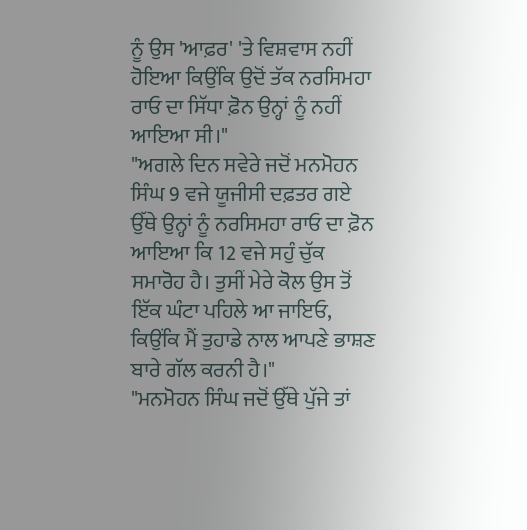ਨੂੰ ਉਸ 'ਆਫ਼ਰ' 'ਤੇ ਵਿਸ਼ਵਾਸ ਨਹੀਂ ਹੋਇਆ ਕਿਉਂਕਿ ਉਦੋਂ ਤੱਕ ਨਰਸਿਮਹਾ ਰਾਓ ਦਾ ਸਿੱਧਾ ਫ਼ੋਨ ਉਨ੍ਹਾਂ ਨੂੰ ਨਹੀਂ ਆਇਆ ਸੀ।"
"ਅਗਲੇ ਦਿਨ ਸਵੇਰੇ ਜਦੋਂ ਮਨਮੋਹਨ ਸਿੰਘ 9 ਵਜੇ ਯੂਜੀਸੀ ਦਫ਼ਤਰ ਗਏ ਉੱਥੇ ਉਨ੍ਹਾਂ ਨੂੰ ਨਰਸਿਮਹਾ ਰਾਓ ਦਾ ਫ਼ੋਨ ਆਇਆ ਕਿ 12 ਵਜੇ ਸਹੁੰ ਚੁੱਕ ਸਮਾਰੋਹ ਹੈ। ਤੁਸੀਂ ਮੇਰੇ ਕੋਲ ਉਸ ਤੋਂ ਇੱਕ ਘੰਟਾ ਪਹਿਲੇ ਆ ਜਾਇਓ, ਕਿਉਂਕਿ ਮੈਂ ਤੁਹਾਡੇ ਨਾਲ ਆਪਣੇ ਭਾਸ਼ਣ ਬਾਰੇ ਗੱਲ ਕਰਨੀ ਹੈ।"
"ਮਨਮੋਹਨ ਸਿੰਘ ਜਦੋਂ ਉੱਥੇ ਪੁੱਜੇ ਤਾਂ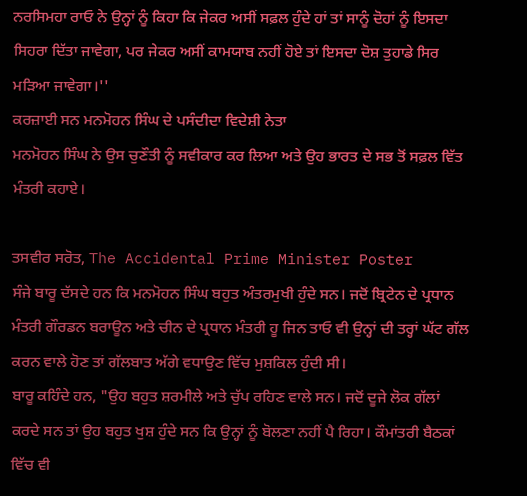ਨਰਸਿਮਹਾ ਰਾਓ ਨੇ ਉਨ੍ਹਾਂ ਨੂੰ ਕਿਹਾ ਕਿ ਜੇਕਰ ਅਸੀਂ ਸਫ਼ਲ ਹੁੰਦੇ ਹਾਂ ਤਾਂ ਸਾਨੂੰ ਦੋਹਾਂ ਨੂੰ ਇਸਦਾ ਸਿਹਰਾ ਦਿੱਤਾ ਜਾਵੇਗਾ, ਪਰ ਜੇਕਰ ਅਸੀਂ ਕਾਮਯਾਬ ਨਹੀਂ ਹੋਏ ਤਾਂ ਇਸਦਾ ਦੋਸ਼ ਤੁਹਾਡੇ ਸਿਰ ਮੜਿਆ ਜਾਵੇਗਾ।''
ਕਰਜ਼ਾਈ ਸਨ ਮਨਮੋਹਨ ਸਿੰਘ ਦੇ ਪਸੰਦੀਦਾ ਵਿਦੇਸ਼ੀ ਨੇਤਾ
ਮਨਮੋਹਨ ਸਿੰਘ ਨੇ ਉਸ ਚੁਣੌਤੀ ਨੂੰ ਸਵੀਕਾਰ ਕਰ ਲਿਆ ਅਤੇ ਉਹ ਭਾਰਤ ਦੇ ਸਭ ਤੋਂ ਸਫ਼ਲ ਵਿੱਤ ਮੰਤਰੀ ਕਹਾਏ।

ਤਸਵੀਰ ਸਰੋਤ, The Accidental Prime Minister Poster
ਸੰਜੇ ਬਾਰੂ ਦੱਸਦੇ ਹਨ ਕਿ ਮਨਮੋਹਨ ਸਿੰਘ ਬਹੁਤ ਅੰਤਰਮੁਖੀ ਹੁੰਦੇ ਸਨ। ਜਦੋਂ ਬ੍ਰਿਟੇਨ ਦੇ ਪ੍ਰਧਾਨ ਮੰਤਰੀ ਗੌਰਡਨ ਬਰਾਊਨ ਅਤੇ ਚੀਨ ਦੇ ਪ੍ਰਧਾਨ ਮੰਤਰੀ ਹੂ ਜਿਨ ਤਾਓ ਵੀ ਉਨ੍ਹਾਂ ਦੀ ਤਰ੍ਹਾਂ ਘੱਟ ਗੱਲ ਕਰਨ ਵਾਲੇ ਹੋਣ ਤਾਂ ਗੱਲਬਾਤ ਅੱਗੇ ਵਧਾਉਣ ਵਿੱਚ ਮੁਸ਼ਕਿਲ ਹੁੰਦੀ ਸੀ।
ਬਾਰੂ ਕਹਿੰਦੇ ਹਨ, "ਉਹ ਬਹੁਤ ਸ਼ਰਮੀਲੇ ਅਤੇ ਚੁੱਪ ਰਹਿਣ ਵਾਲੇ ਸਨ। ਜਦੋਂ ਦੂਜੇ ਲੋਕ ਗੱਲਾਂ ਕਰਦੇ ਸਨ ਤਾਂ ਉਹ ਬਹੁਤ ਖੁਸ਼ ਹੁੰਦੇ ਸਨ ਕਿ ਉਨ੍ਹਾਂ ਨੂੰ ਬੋਲਣਾ ਨਹੀਂ ਪੈ ਰਿਹਾ। ਕੌਮਾਂਤਰੀ ਬੈਠਕਾਂ ਵਿੱਚ ਵੀ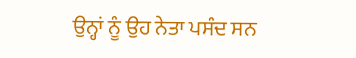ਉਨ੍ਹਾਂ ਨੂੰ ਉਹ ਨੇਤਾ ਪਸੰਦ ਸਨ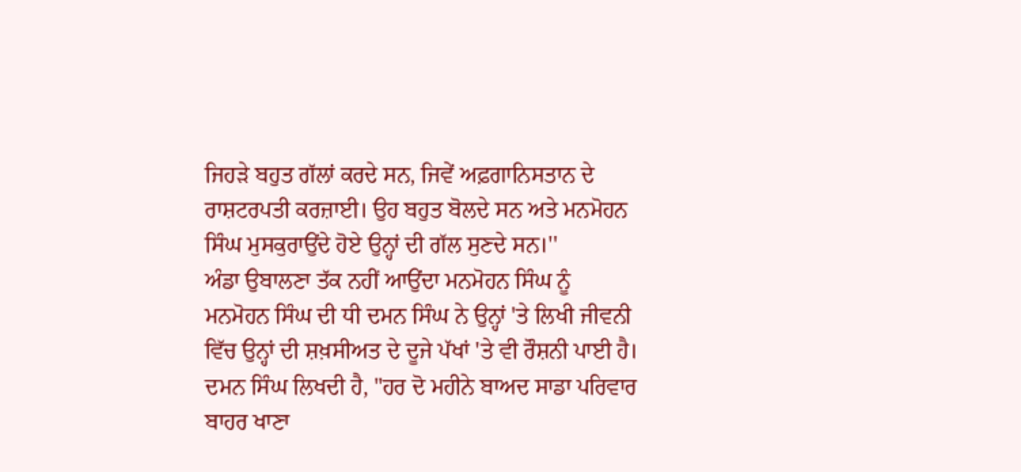ਜਿਹੜੇ ਬਹੁਤ ਗੱਲਾਂ ਕਰਦੇ ਸਨ, ਜਿਵੇਂ ਅਫ਼ਗਾਨਿਸਤਾਨ ਦੇ ਰਾਸ਼ਟਰਪਤੀ ਕਰਜ਼ਾਈ। ਉਹ ਬਹੁਤ ਬੋਲਦੇ ਸਨ ਅਤੇ ਮਨਮੋਹਨ ਸਿੰਘ ਮੁਸਕੁਰਾਉਂਦੇ ਹੋਏ ਉਨ੍ਹਾਂ ਦੀ ਗੱਲ ਸੁਣਦੇ ਸਨ।''
ਅੰਡਾ ਉਬਾਲਣਾ ਤੱਕ ਨਹੀਂ ਆਉਂਦਾ ਮਨਮੋਹਨ ਸਿੰਘ ਨੂੰ
ਮਨਮੋਹਨ ਸਿੰਘ ਦੀ ਧੀ ਦਮਨ ਸਿੰਘ ਨੇ ਉਨ੍ਹਾਂ 'ਤੇ ਲਿਖੀ ਜੀਵਨੀ ਵਿੱਚ ਉਨ੍ਹਾਂ ਦੀ ਸ਼ਖ਼ਸੀਅਤ ਦੇ ਦੂਜੇ ਪੱਖਾਂ 'ਤੇ ਵੀ ਰੌਸ਼ਨੀ ਪਾਈ ਹੈ।
ਦਮਨ ਸਿੰਘ ਲਿਖਦੀ ਹੈ, "ਹਰ ਦੋ ਮਹੀਨੇ ਬਾਅਦ ਸਾਡਾ ਪਰਿਵਾਰ ਬਾਹਰ ਖਾਣਾ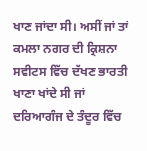ਖਾਣ ਜਾਂਦਾ ਸੀ। ਅਸੀਂ ਜਾਂ ਤਾਂ ਕਮਲਾ ਨਗਰ ਦੀ ਕ੍ਰਿਸ਼ਨਾ ਸਵੀਟਸ ਵਿੱਚ ਦੱਖਣ ਭਾਰਤੀ ਖਾਣਾ ਖਾਂਦੇ ਸੀ ਜਾਂ ਦਰਿਆਗੰਜ ਦੇ ਤੰਦੂਰ ਵਿੱਚ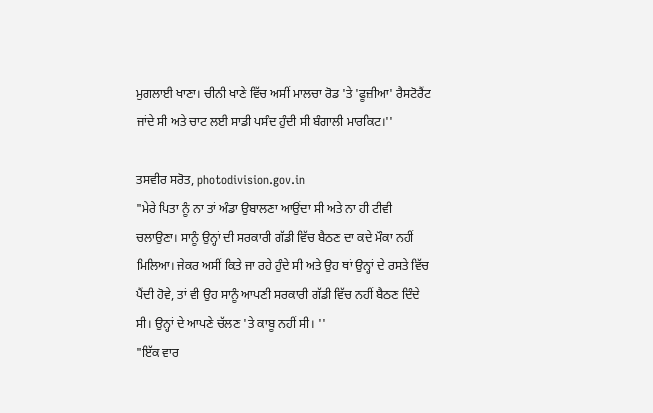ਮੁਗਲਾਈ ਖਾਣਾ। ਚੀਨੀ ਖਾਣੇ ਵਿੱਚ ਅਸੀਂ ਮਾਲਚਾ ਰੋਡ 'ਤੇ 'ਫੂਜ਼ੀਆ' ਰੈਸਟੋਰੈਂਟ ਜਾਂਦੇ ਸੀ ਅਤੇ ਚਾਟ ਲਈ ਸਾਡੀ ਪਸੰਦ ਹੁੰਦੀ ਸੀ ਬੰਗਾਲੀ ਮਾਰਕਿਟ।''

ਤਸਵੀਰ ਸਰੋਤ, photodivision.gov.in
"ਮੇਰੇ ਪਿਤਾ ਨੂੰ ਨਾ ਤਾਂ ਅੰਡਾ ਉਬਾਲਣਾ ਆਉਂਦਾ ਸੀ ਅਤੇ ਨਾ ਹੀ ਟੀਵੀ ਚਲਾਉਣਾ। ਸਾਨੂੰ ਉਨ੍ਹਾਂ ਦੀ ਸਰਕਾਰੀ ਗੱਡੀ ਵਿੱਚ ਬੈਠਣ ਦਾ ਕਦੇ ਮੌਕਾ ਨਹੀਂ ਮਿਲਿਆ। ਜੇਕਰ ਅਸੀਂ ਕਿਤੇ ਜਾ ਰਹੇ ਹੁੰਦੇ ਸੀ ਅਤੇ ਉਹ ਥਾਂ ਉਨ੍ਹਾਂ ਦੇ ਰਸਤੇ ਵਿੱਚ ਪੈਂਦੀ ਹੋਵੇ, ਤਾਂ ਵੀ ਉਹ ਸਾਨੂੰ ਆਪਣੀ ਸਰਕਾਰੀ ਗੱਡੀ ਵਿੱਚ ਨਹੀਂ ਬੈਠਣ ਦਿੰਦੇ ਸੀ। ਉਨ੍ਹਾਂ ਦੇ ਆਪਣੇ ਚੱਲਣ 'ਤੇ ਕਾਬੂ ਨਹੀਂ ਸੀ। ''
"ਇੱਕ ਵਾਰ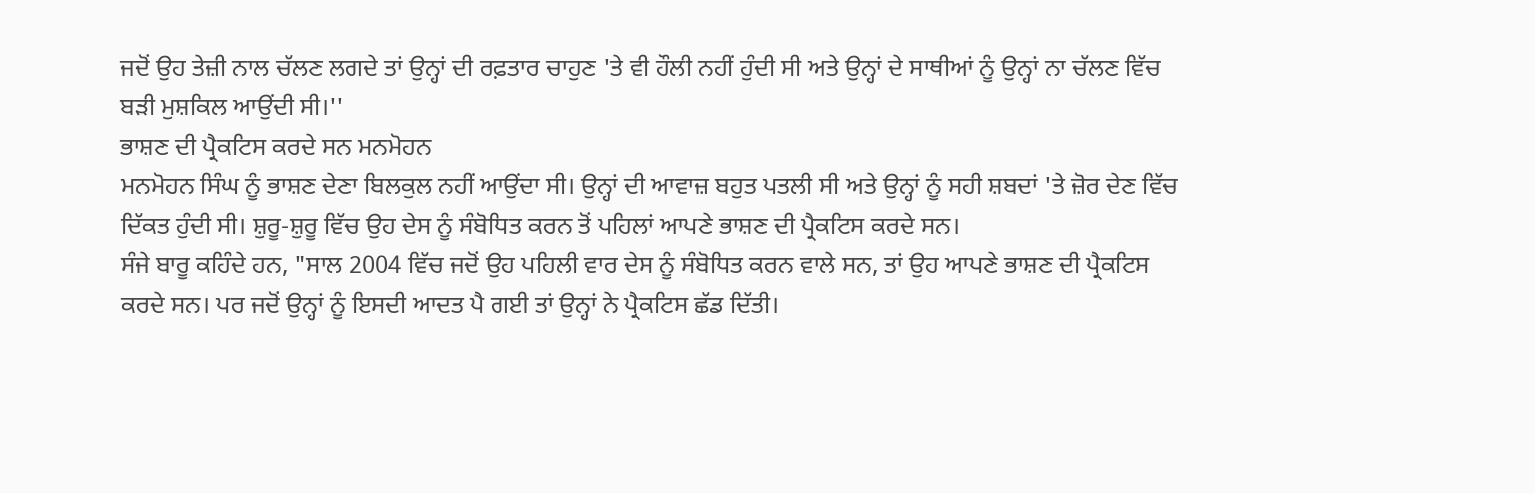ਜਦੋਂ ਉਹ ਤੇਜ਼ੀ ਨਾਲ ਚੱਲਣ ਲਗਦੇ ਤਾਂ ਉਨ੍ਹਾਂ ਦੀ ਰਫ਼ਤਾਰ ਚਾਹੁਣ 'ਤੇ ਵੀ ਹੌਲੀ ਨਹੀਂ ਹੁੰਦੀ ਸੀ ਅਤੇ ਉਨ੍ਹਾਂ ਦੇ ਸਾਥੀਆਂ ਨੂੰ ਉਨ੍ਹਾਂ ਨਾ ਚੱਲਣ ਵਿੱਚ ਬੜੀ ਮੁਸ਼ਕਿਲ ਆਉਂਦੀ ਸੀ।''
ਭਾਸ਼ਣ ਦੀ ਪ੍ਰੈਕਟਿਸ ਕਰਦੇ ਸਨ ਮਨਮੋਹਨ
ਮਨਮੋਹਨ ਸਿੰਘ ਨੂੰ ਭਾਸ਼ਣ ਦੇਣਾ ਬਿਲਕੁਲ ਨਹੀਂ ਆਉਂਦਾ ਸੀ। ਉਨ੍ਹਾਂ ਦੀ ਆਵਾਜ਼ ਬਹੁਤ ਪਤਲੀ ਸੀ ਅਤੇ ਉਨ੍ਹਾਂ ਨੂੰ ਸਹੀ ਸ਼ਬਦਾਂ 'ਤੇ ਜ਼ੋਰ ਦੇਣ ਵਿੱਚ ਦਿੱਕਤ ਹੁੰਦੀ ਸੀ। ਸ਼ੁਰੂ-ਸ਼ੁਰੂ ਵਿੱਚ ਉਹ ਦੇਸ ਨੂੰ ਸੰਬੋਧਿਤ ਕਰਨ ਤੋਂ ਪਹਿਲਾਂ ਆਪਣੇ ਭਾਸ਼ਣ ਦੀ ਪ੍ਰੈਕਟਿਸ ਕਰਦੇ ਸਨ।
ਸੰਜੇ ਬਾਰੂ ਕਹਿੰਦੇ ਹਨ, "ਸਾਲ 2004 ਵਿੱਚ ਜਦੋਂ ਉਹ ਪਹਿਲੀ ਵਾਰ ਦੇਸ ਨੂੰ ਸੰਬੋਧਿਤ ਕਰਨ ਵਾਲੇ ਸਨ, ਤਾਂ ਉਹ ਆਪਣੇ ਭਾਸ਼ਣ ਦੀ ਪ੍ਰੈਕਟਿਸ ਕਰਦੇ ਸਨ। ਪਰ ਜਦੋਂ ਉਨ੍ਹਾਂ ਨੂੰ ਇਸਦੀ ਆਦਤ ਪੈ ਗਈ ਤਾਂ ਉਨ੍ਹਾਂ ਨੇ ਪ੍ਰੈਕਟਿਸ ਛੱਡ ਦਿੱਤੀ।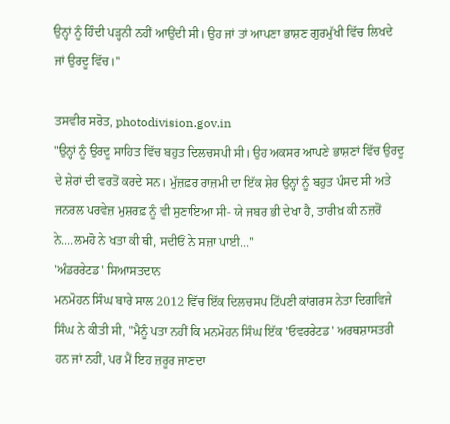ਉਨ੍ਹਾਂ ਨੂੰ ਹਿੰਦੀ ਪੜ੍ਹਨੀ ਨਹੀਂ ਆਉਂਦੀ ਸੀ। ਉਹ ਜਾਂ ਤਾਂ ਆਪਣਾ ਭਾਸ਼ਣ ਗੁਰਮੁੱਖੀ ਵਿੱਚ ਲਿਖਦੇ ਜਾਂ ਉਰਦੂ ਵਿੱਚ।''

ਤਸਵੀਰ ਸਰੋਤ, photodivision.gov.in
"ਉਨ੍ਹਾਂ ਨੂੰ ਉਰਦੂ ਸਾਹਿਤ ਵਿੱਚ ਬਹੁਤ ਦਿਲਚਸਪੀ ਸੀ। ਉਹ ਅਕਸਰ ਆਪਣੇ ਭਾਸ਼ਣਾਂ ਵਿੱਚ ਉਰਦੂ ਦੇ ਸ਼ੇਰਾਂ ਦੀ ਵਰਤੋਂ ਕਰਦੇ ਸਨ। ਮੁੱਜ਼ਫ਼ਰ ਰਾਜ਼ਮੀ ਦਾ ਇੱਕ ਸ਼ੇਰ ਉਨ੍ਹਾਂ ਨੂੰ ਬਹੁਤ ਪੰਸਦ ਸੀ ਅਤੇ ਜਨਰਲ ਪਰਵੇਜ਼ ਮੁਸ਼ਰਫ਼ ਨੂੰ ਵੀ ਸੁਣਾਇਆ ਸੀ- ਯੇ ਜਬਰ ਭੀ ਦੇਖਾ ਹੈ, ਤਾਰੀਖ਼ ਕੀ ਨਜ਼ਰੋਂ ਨੇ....ਲਮਹੋ ਨੇ ਖਤਾ ਕੀ ਥੀ, ਸਦੀਓਂ ਨੇ ਸਜ਼ਾ ਪਾਈ...''
'ਅੰਡਰਰੇਟਡ' ਸਿਆਸਤਦਾਨ
ਮਨਮੋਹਨ ਸਿੰਘ ਬਾਰੇ ਸਾਲ 2012 ਵਿੱਚ ਇੱਕ ਦਿਲਚਸਪ ਟਿੱਪਣੀ ਕਾਂਗਰਸ ਨੇਤਾ ਦਿਗਵਿਜੇ ਸਿੰਘ ਨੇ ਕੀਤੀ ਸੀ, "ਮੈਨੂੰ ਪਤਾ ਨਹੀਂ ਕਿ ਮਨਮੋਹਨ ਸਿੰਘ ਇੱਕ 'ਓਵਰਰੇਟਡ' ਅਰਥਸ਼ਾਸਤਰੀ ਹਨ ਜਾਂ ਨਹੀਂ, ਪਰ ਮੈਂ ਇਹ ਜ਼ਰੂਰ ਜਾਣਦਾ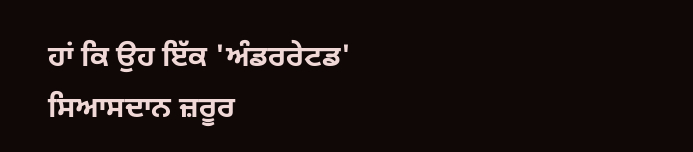ਹਾਂ ਕਿ ਉਹ ਇੱਕ 'ਅੰਡਰਰੇਟਡ' ਸਿਆਸਦਾਨ ਜ਼ਰੂਰ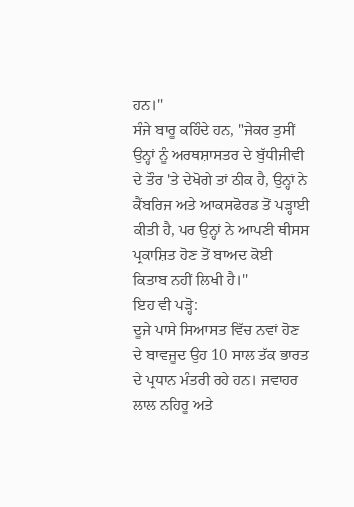ਹਨ।''
ਸੰਜੇ ਬਾਰੂ ਕਹਿੰਦੇ ਹਨ, "ਜੇਕਰ ਤੁਸੀਂ ਉਨ੍ਹਾਂ ਨੂੰ ਅਰਥਸ਼ਾਸਤਰ ਦੇ ਬੁੱਧੀਜੀਵੀ ਦੇ ਤੌਰ 'ਤੇ ਦੇਖੋਗੇ ਤਾਂ ਠੀਕ ਹੈ, ਉਨ੍ਹਾਂ ਨੇ ਕੈਂਬਰਿਜ ਅਤੇ ਆਕਸਫੋਰਡ ਤੋਂ ਪੜ੍ਹਾਈ ਕੀਤੀ ਹੈ, ਪਰ ਉਨ੍ਹਾਂ ਨੇ ਆਪਣੀ ਥੀਸਸ ਪ੍ਰਕਾਸ਼ਿਤ ਹੋਣ ਤੋਂ ਬਾਅਦ ਕੋਈ ਕਿਤਾਬ ਨਹੀਂ ਲਿਖੀ ਹੈ।''
ਇਹ ਵੀ ਪੜ੍ਹੋ:
ਦੂਜੇ ਪਾਸੇ ਸਿਆਸਤ ਵਿੱਚ ਨਵਾਂ ਹੋਣ ਦੇ ਬਾਵਜੂਦ ਉਹ 10 ਸਾਲ ਤੱਕ ਭਾਰਤ ਦੇ ਪ੍ਰਧਾਨ ਮੰਤਰੀ ਰਹੇ ਹਨ। ਜਵਾਹਰ ਲਾਲ ਨਹਿਰੂ ਅਤੇ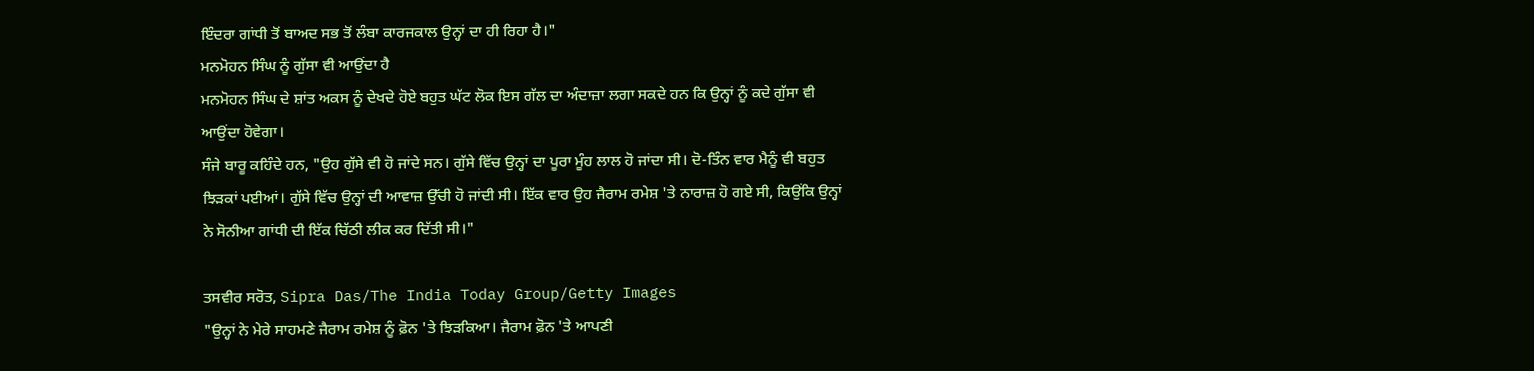ਇੰਦਰਾ ਗਾਂਧੀ ਤੋਂ ਬਾਅਦ ਸਭ ਤੋਂ ਲੰਬਾ ਕਾਰਜਕਾਲ ਉਨ੍ਹਾਂ ਦਾ ਹੀ ਰਿਹਾ ਹੈ।"
ਮਨਮੋਹਨ ਸਿੰਘ ਨੂੰ ਗੁੱਸਾ ਵੀ ਆਉਂਦਾ ਹੈ
ਮਨਮੋਹਨ ਸਿੰਘ ਦੇ ਸ਼ਾਂਤ ਅਕਸ ਨੂੰ ਦੇਖਦੇ ਹੋਏ ਬਹੁਤ ਘੱਟ ਲੋਕ ਇਸ ਗੱਲ ਦਾ ਅੰਦਾਜ਼ਾ ਲਗਾ ਸਕਦੇ ਹਨ ਕਿ ਉਨ੍ਹਾਂ ਨੂੰ ਕਦੇ ਗੁੱਸਾ ਵੀ ਆਉਂਦਾ ਹੋਵੇਗਾ।
ਸੰਜੇ ਬਾਰੂ ਕਹਿੰਦੇ ਹਨ, "ਉਹ ਗੁੱਸੇ ਵੀ ਹੋ ਜਾਂਦੇ ਸਨ। ਗੁੱਸੇ ਵਿੱਚ ਉਨ੍ਹਾਂ ਦਾ ਪੂਰਾ ਮੂੰਹ ਲਾਲ ਹੋ ਜਾਂਦਾ ਸੀ। ਦੋ-ਤਿੰਨ ਵਾਰ ਮੈਨੂੰ ਵੀ ਬਹੁਤ ਝਿੜਕਾਂ ਪਈਆਂ। ਗੁੱਸੇ ਵਿੱਚ ਉਨ੍ਹਾਂ ਦੀ ਆਵਾਜ਼ ਉੱਚੀ ਹੋ ਜਾਂਦੀ ਸੀ। ਇੱਕ ਵਾਰ ਉਹ ਜੈਰਾਮ ਰਮੇਸ਼ 'ਤੇ ਨਾਰਾਜ਼ ਹੋ ਗਏ ਸੀ, ਕਿਉਂਕਿ ਉਨ੍ਹਾਂ ਨੇ ਸੋਨੀਆ ਗਾਂਧੀ ਦੀ ਇੱਕ ਚਿੱਠੀ ਲੀਕ ਕਰ ਦਿੱਤੀ ਸੀ।"

ਤਸਵੀਰ ਸਰੋਤ, Sipra Das/The India Today Group/Getty Images
"ਉਨ੍ਹਾਂ ਨੇ ਮੇਰੇ ਸਾਹਮਣੇ ਜੈਰਾਮ ਰਮੇਸ਼ ਨੂੰ ਫ਼ੋਨ 'ਤੇ ਝਿੜਕਿਆ। ਜੈਰਾਮ ਫ਼ੋਨ 'ਤੇ ਆਪਣੀ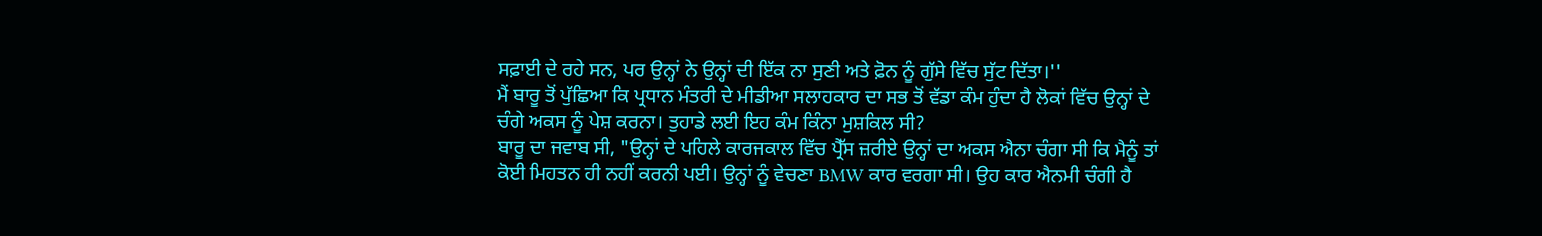ਸਫ਼ਾਈ ਦੇ ਰਹੇ ਸਨ, ਪਰ ਉਨ੍ਹਾਂ ਨੇ ਉਨ੍ਹਾਂ ਦੀ ਇੱਕ ਨਾ ਸੁਣੀ ਅਤੇ ਫ਼ੋਨ ਨੂੰ ਗੁੱਸੇ ਵਿੱਚ ਸੁੱਟ ਦਿੱਤਾ।''
ਮੈਂ ਬਾਰੂ ਤੋਂ ਪੁੱਛਿਆ ਕਿ ਪ੍ਰਧਾਨ ਮੰਤਰੀ ਦੇ ਮੀਡੀਆ ਸਲਾਹਕਾਰ ਦਾ ਸਭ ਤੋਂ ਵੱਡਾ ਕੰਮ ਹੁੰਦਾ ਹੈ ਲੋਕਾਂ ਵਿੱਚ ਉਨ੍ਹਾਂ ਦੇ ਚੰਗੇ ਅਕਸ ਨੂੰ ਪੇਸ਼ ਕਰਨਾ। ਤੁਹਾਡੇ ਲਈ ਇਹ ਕੰਮ ਕਿੰਨਾ ਮੁਸ਼ਕਿਲ ਸੀ?
ਬਾਰੂ ਦਾ ਜਵਾਬ ਸੀ, "ਉਨ੍ਹਾਂ ਦੇ ਪਹਿਲੇ ਕਾਰਜਕਾਲ ਵਿੱਚ ਪ੍ਰੈੱਸ ਜ਼ਰੀਏ ਉਨ੍ਹਾਂ ਦਾ ਅਕਸ ਐਨਾ ਚੰਗਾ ਸੀ ਕਿ ਮੈਨੂੰ ਤਾਂ ਕੋਈ ਮਿਹਤਨ ਹੀ ਨਹੀਂ ਕਰਨੀ ਪਈ। ਉਨ੍ਹਾਂ ਨੂੰ ਵੇਚਣਾ BMW ਕਾਰ ਵਰਗਾ ਸੀ। ਉਹ ਕਾਰ ਐਨਮੀ ਚੰਗੀ ਹੈ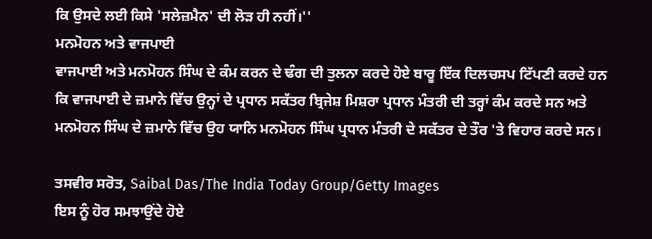ਕਿ ਉਸਦੇ ਲਈ ਕਿਸੇ 'ਸਲੇਜ਼ਮੈਨ' ਦੀ ਲੋੜ ਹੀ ਨਹੀਂ।''
ਮਨਮੋਹਨ ਅਤੇ ਵਾਜਪਾਈ
ਵਾਜਪਾਈ ਅਤੇ ਮਨਮੋਹਨ ਸਿੰਘ ਦੇ ਕੰਮ ਕਰਨ ਦੇ ਢੰਗ ਦੀ ਤੁਲਨਾ ਕਰਦੇ ਹੋਏ ਬਾਰੂ ਇੱਕ ਦਿਲਚਸਪ ਟਿੱਪਣੀ ਕਰਦੇ ਹਨ ਕਿ ਵਾਜਪਾਈ ਦੇ ਜ਼ਮਾਨੇ ਵਿੱਚ ਉਨ੍ਹਾਂ ਦੇ ਪ੍ਰਧਾਨ ਸਕੱਤਰ ਬ੍ਰਿਜੇਸ਼ ਮਿਸ਼ਰਾ ਪ੍ਰਧਾਨ ਮੰਤਰੀ ਦੀ ਤਰ੍ਹਾਂ ਕੰਮ ਕਰਦੇ ਸਨ ਅਤੇ ਮਨਮੋਹਨ ਸਿੰਘ ਦੇ ਜ਼ਮਾਨੇ ਵਿੱਚ ਉਹ ਯਾਨਿ ਮਨਮੋਹਨ ਸਿੰਘ ਪ੍ਰਧਾਨ ਮੰਤਰੀ ਦੇ ਸਕੱਤਰ ਦੇ ਤੌਰ 'ਤੇ ਵਿਹਾਰ ਕਰਦੇ ਸਨ।

ਤਸਵੀਰ ਸਰੋਤ, Saibal Das/The India Today Group/Getty Images
ਇਸ ਨੂੰ ਹੋਰ ਸਮਝਾਉਂਦੇ ਹੋਏ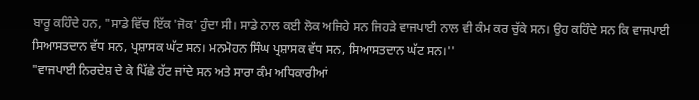ਬਾਰੂ ਕਹਿੰਦੇ ਹਨ, "ਸਾਡੇ ਵਿੱਚ ਇੱਕ 'ਜੋਕ' ਹੁੰਦਾ ਸੀ। ਸਾਡੇ ਨਾਲ ਕਈ ਲੋਕ ਅਜਿਹੇ ਸਨ ਜਿਹੜੇ ਵਾਜਪਾਈ ਨਾਲ ਵੀ ਕੰਮ ਕਰ ਚੁੱਕੇ ਸਨ। ਉਹ ਕਹਿੰਦੇ ਸਨ ਕਿ ਵਾਜਪਾਈ ਸਿਆਸਤਦਾਨ ਵੱਧ ਸਨ, ਪ੍ਰਸ਼ਾਸਕ ਘੱਟ ਸਨ। ਮਨਮੋਹਨ ਸਿੰਘ ਪ੍ਰਸ਼ਾਸਕ ਵੱਧ ਸਨ, ਸਿਆਸਤਦਾਨ ਘੱਟ ਸਨ।''
"ਵਾਜਪਾਈ ਨਿਰਦੇਸ਼ ਦੇ ਕੇ ਪਿੱਛੇ ਹੱਟ ਜਾਂਦੇ ਸਨ ਅਤੇ ਸਾਰਾ ਕੰਮ ਅਧਿਕਾਰੀਆਂ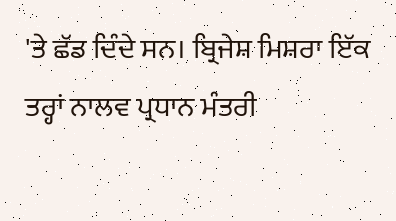'ਤੇ ਛੱਡ ਦਿੰਦੇ ਸਨ। ਬ੍ਰਿਜੇਸ਼ ਮਿਸ਼ਰਾ ਇੱਕ ਤਰ੍ਹਾਂ ਨਾਲਵ ਪ੍ਰਧਾਨ ਮੰਤਰੀ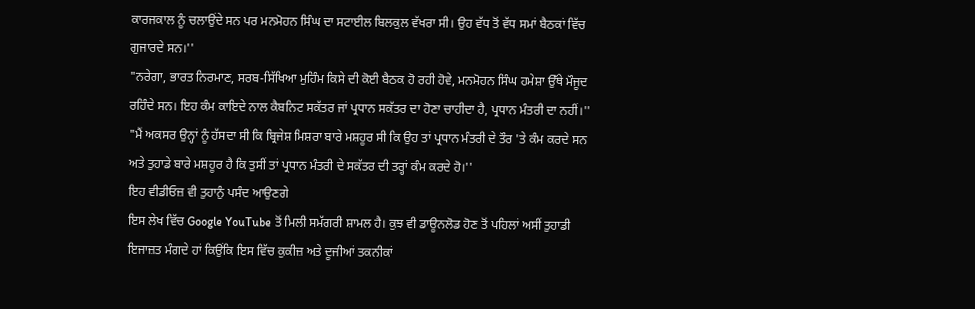ਕਾਰਜਕਾਲ ਨੂੰ ਚਲਾਉਂਦੇ ਸਨ ਪਰ ਮਨਮੋਹਨ ਸਿੰਘ ਦਾ ਸਟਾਈਲ ਬਿਲਕੁਲ ਵੱਖਰਾ ਸੀ। ਉਹ ਵੱਧ ਤੋਂ ਵੱਧ ਸਮਾਂ ਬੈਠਕਾਂ ਵਿੱਚ ਗੁਜਾਰਦੇ ਸਨ।''
"ਨਰੇਗਾ, ਭਾਰਤ ਨਿਰਮਾਣ, ਸਰਬ-ਸਿੱਖਿਆ ਮੁਹਿੰਮ ਕਿਸੇ ਦੀ ਕੋਈ ਬੈਠਕ ਹੋ ਰਹੀ ਹੋਵੇ, ਮਨਮੋਹਨ ਸਿੰਘ ਹਮੇਸ਼ਾ ਉੱਥੇ ਮੌਜੂਦ ਰਹਿੰਦੇ ਸਨ। ਇਹ ਕੰਮ ਕਾਇਦੇ ਨਾਲ ਕੈਬਨਿਟ ਸਕੱਤਰ ਜਾਂ ਪ੍ਰਧਾਨ ਸਕੱਤਰ ਦਾ ਹੋਣਾ ਚਾਹੀਦਾ ਹੈ, ਪ੍ਰਧਾਨ ਮੰਤਰੀ ਦਾ ਨਹੀਂ।''
"ਮੈਂ ਅਕਸਰ ਉਨ੍ਹਾਂ ਨੂੰ ਹੱਸਦਾ ਸੀ ਕਿ ਬ੍ਰਿਜੇਸ਼ ਮਿਸ਼ਰਾ ਬਾਰੇ ਮਸ਼ਹੂਰ ਸੀ ਕਿ ਉਹ ਤਾਂ ਪ੍ਰਧਾਨ ਮੰਤਰੀ ਦੇ ਤੌਰ 'ਤੇ ਕੰਮ ਕਰਦੇ ਸਨ ਅਤੇ ਤੁਹਾਡੇ ਬਾਰੇ ਮਸ਼ਹੂਰ ਹੈ ਕਿ ਤੁਸੀਂ ਤਾਂ ਪ੍ਰਧਾਨ ਮੰਤਰੀ ਦੇ ਸਕੱਤਰ ਦੀ ਤਰ੍ਹਾਂ ਕੰਮ ਕਰਦੇ ਹੋ।''
ਇਹ ਵੀਡੀਓਜ਼ ਵੀ ਤੁਹਾਨੁੰ ਪਸੰਦ ਆਉਣਗੇ
ਇਸ ਲੇਖ ਵਿੱਚ Google YouTube ਤੋਂ ਮਿਲੀ ਸਮੱਗਰੀ ਸ਼ਾਮਲ ਹੈ। ਕੁਝ ਵੀ ਡਾਊਨਲੋਡ ਹੋਣ ਤੋਂ ਪਹਿਲਾਂ ਅਸੀਂ ਤੁਹਾਡੀ ਇਜਾਜ਼ਤ ਮੰਗਦੇ ਹਾਂ ਕਿਉਂਕਿ ਇਸ ਵਿੱਚ ਕੁਕੀਜ਼ ਅਤੇ ਦੂਜੀਆਂ ਤਕਨੀਕਾਂ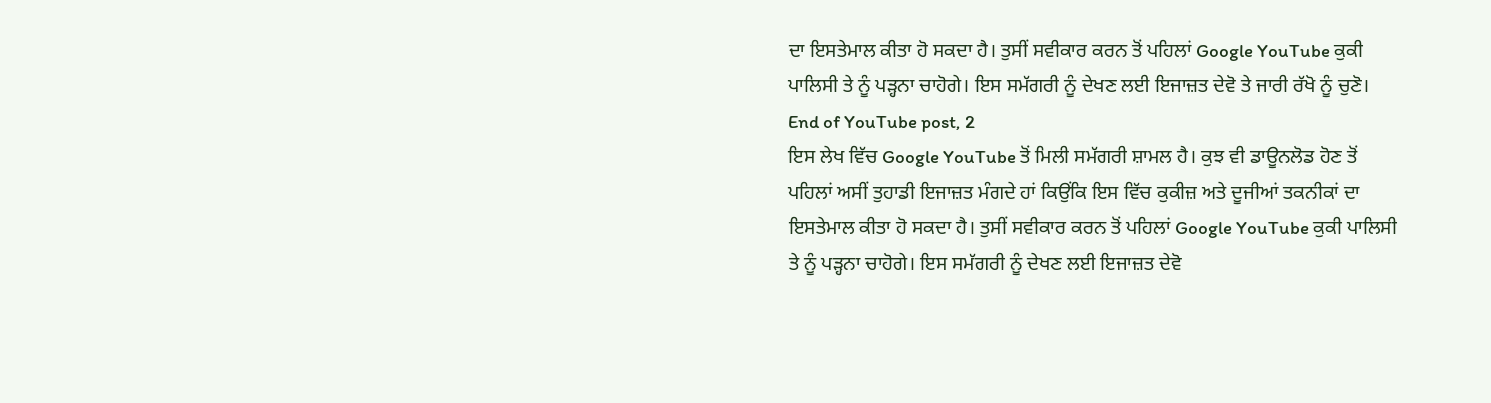ਦਾ ਇਸਤੇਮਾਲ ਕੀਤਾ ਹੋ ਸਕਦਾ ਹੈ। ਤੁਸੀਂ ਸਵੀਕਾਰ ਕਰਨ ਤੋਂ ਪਹਿਲਾਂ Google YouTube ਕੁਕੀ ਪਾਲਿਸੀ ਤੇ ਨੂੰ ਪੜ੍ਹਨਾ ਚਾਹੋਗੇ। ਇਸ ਸਮੱਗਰੀ ਨੂੰ ਦੇਖਣ ਲਈ ਇਜਾਜ਼ਤ ਦੇਵੋ ਤੇ ਜਾਰੀ ਰੱਖੋ ਨੂੰ ਚੁਣੋ।
End of YouTube post, 2
ਇਸ ਲੇਖ ਵਿੱਚ Google YouTube ਤੋਂ ਮਿਲੀ ਸਮੱਗਰੀ ਸ਼ਾਮਲ ਹੈ। ਕੁਝ ਵੀ ਡਾਊਨਲੋਡ ਹੋਣ ਤੋਂ ਪਹਿਲਾਂ ਅਸੀਂ ਤੁਹਾਡੀ ਇਜਾਜ਼ਤ ਮੰਗਦੇ ਹਾਂ ਕਿਉਂਕਿ ਇਸ ਵਿੱਚ ਕੁਕੀਜ਼ ਅਤੇ ਦੂਜੀਆਂ ਤਕਨੀਕਾਂ ਦਾ ਇਸਤੇਮਾਲ ਕੀਤਾ ਹੋ ਸਕਦਾ ਹੈ। ਤੁਸੀਂ ਸਵੀਕਾਰ ਕਰਨ ਤੋਂ ਪਹਿਲਾਂ Google YouTube ਕੁਕੀ ਪਾਲਿਸੀ ਤੇ ਨੂੰ ਪੜ੍ਹਨਾ ਚਾਹੋਗੇ। ਇਸ ਸਮੱਗਰੀ ਨੂੰ ਦੇਖਣ ਲਈ ਇਜਾਜ਼ਤ ਦੇਵੋ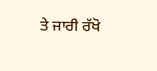ਤੇ ਜਾਰੀ ਰੱਖੋ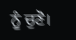ਨੂੰ ਚੁਣੋ।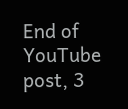End of YouTube post, 3